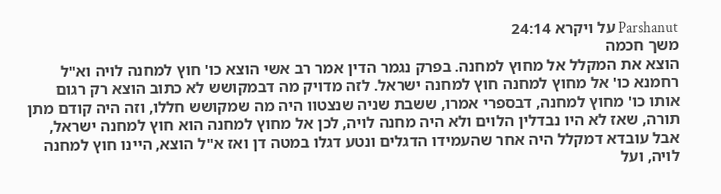Parshanut על ויקרא 24:14
משך חכמה
הוצא את המקלל אל מחוץ למחנה. בפרק נגמר הדין אמר רב אשי הוצא כו' חוץ למחנה לויה וא"ל רחמנא כו' אל מחוץ למחנה חוץ למחנה ישראל. לזה מדויק מה דבמקושש לא כתוב הוצא רק רגום אותו כו' מחוץ למחנה, דבספרי אמרו, ששבת שניה שנצטוו היה מה שמקושש חללו, וזה היה קודם מתן תורה, שאז לא היו נבדלין הלוים ולא היה מחנה לויה, לכן אל מחוץ למחנה הוא חוץ למחנה ישראל, אבל עובדא דמקלל היה אחר שהעמידו הדגלים ונטע דגלו במטה דן ואז א"ל הוצא, היינו חוץ למחנה לויה, ועל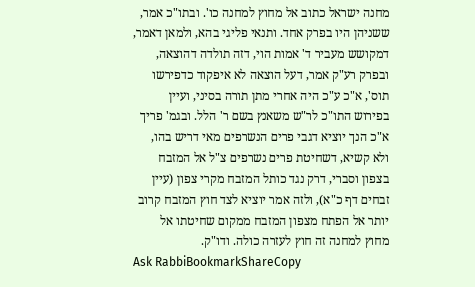מחנה ישראל כתוב אל מחוץ למחנה כו'. ובתו"כ אמר, ששניהן היו בפרק אחד. ותנאי פליגי בהא, ולמאן דאמר, דמקושש מעביר ד' אמות הוי, דזה תולדה דהוצאה, ובפרק רע"ק אמר, דעל הוצאה לא איפקוד כדפירשו תוס', א"כ ע"כ היה אחרי מתן תורה בסיני, ועיין בפירוש התו"כ לר"ש משאנץ בשם ר' הלל. ובגמ' פריך א"כ הנך יוציא דגבי פרים הנשרפים מאי דריש בהו, ולא קשיא, דשחיטת פרים נשרפים צ"ל אל המזבח בצפון וסברי, דרק נגד כותל המזבח מקרי צפון (עיין זבחים דף כ"א), ולזה אמר יוציא לצד חוץ המזבח קרוב יותר אל הפתח מצפון המזבח ממקום שחיטתו אל מחוץ למחנה זה חוץ לעזרה כולה. ודו"ק.
Ask RabbiBookmarkShareCopy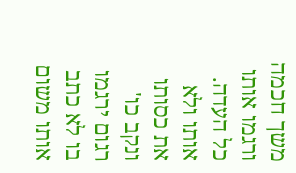משך חכמה
ורגמו אותו כל העדה. אותו ולא את כסותו ונקב כו' רגום ירגמו בו לא כתב אותו משום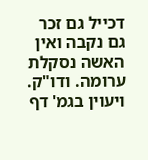דכייל גם זכר גם נקבה ואין האשה נסקלת ערומה. ודו"ק. ויעוין בגמ' דף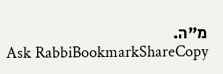מ"ה.
Ask RabbiBookmarkShareCopy